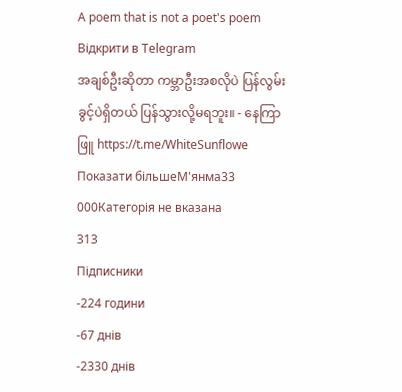A poem that is not a poet's poem
Відкрити в Telegram
အချစ်ဦးဆိုတာ ကမ္ဘာဦးအစလိုပဲ ပြန်လွမ်းခွင့်ပဲရှိတယ် ပြန်သွားလို့မရဘူး။ - နေကြာဖြူ https://t.me/WhiteSunflowe
Показати більшеМ'янма33 000Категорія не вказана
313
Підписники
-224 години
-67 днів
-2330 днів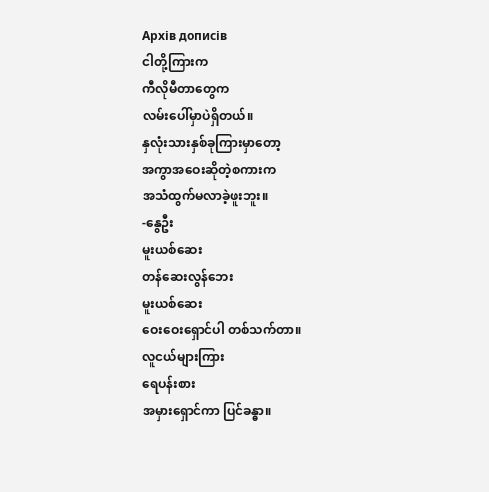Архів дописів
ငါတို့ကြားက
ကီလိုမီတာတွေက
လမ်းပေါ်မှာပဲရှိတယ်။
နှလုံးသားနှစ်ခုကြားမှာတော့
အကွာအဝေးဆိုတဲ့စကားက
အသံထွက်မလာခဲ့ဖူးဘူး။
-နွေဦး
မူးယစ်ဆေး
တန်ဆေးလွန်ဘေး
မူးယစ်ဆေး
ဝေးဝေးရှောင်ပါ တစ်သက်တာ။
လူငယ်များကြား
ရေပန်းစား
အမှားရှောင်ကာ ပြင်ခန္ဓာ။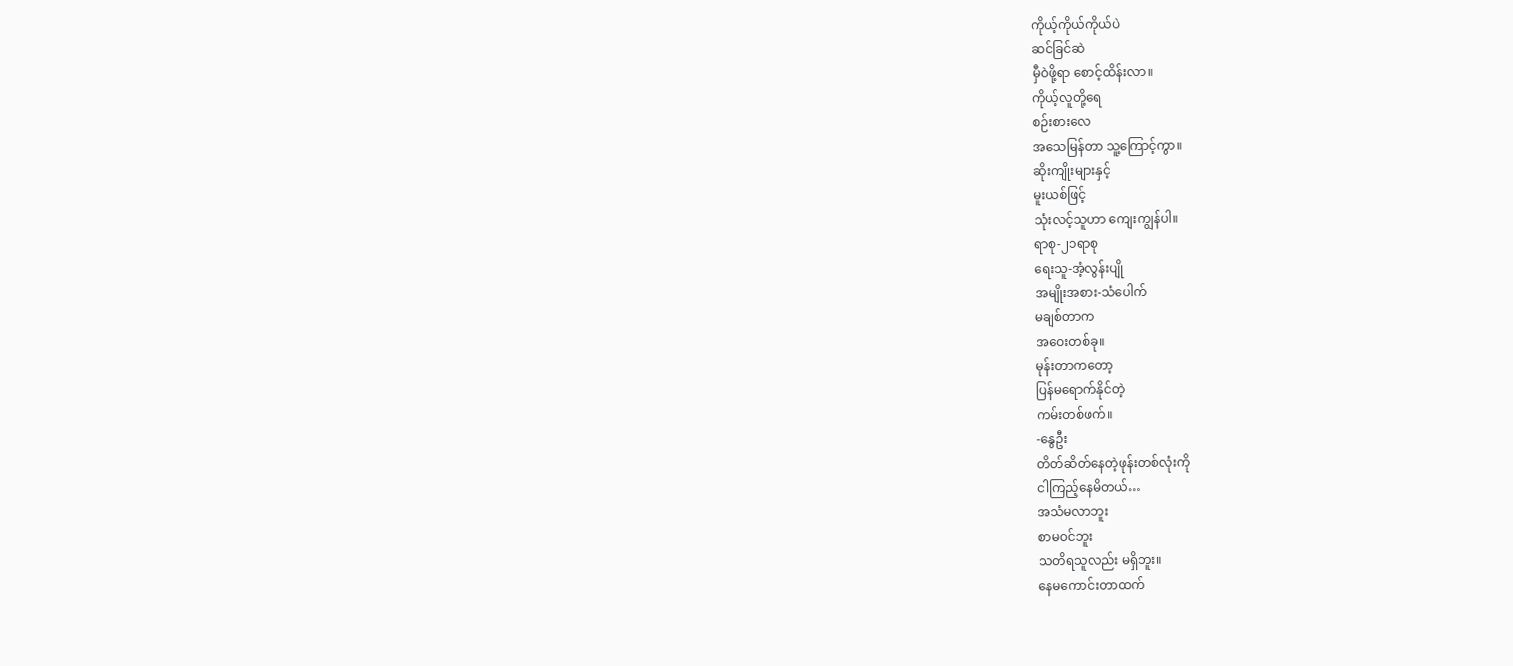ကိုယ့်ကိုယ်ကိုယ်ပဲ
ဆင်ခြင်ဆဲ
မှီဝဲဖို့ရာ စောင့်ထိန်းလာ။
ကိုယ့်လူတို့ရေ
စဉ်းစားလေ
အသေမြန်တာ သူ့ကြောင့်ကွာ။
ဆိုးကျိုးများနှင့်
မူးယစ်ဖြင့်
သုံးလင့်သူဟာ ကျေးကျွန်ပါ။
ရာစု-၂၁ရာစု
ရေးသူ-အံ့လွန်းပျို
အမျိုးအစား-သံပေါက်
မချစ်တာက
အဝေးတစ်ခု။
မုန်းတာကတော့
ပြန်မရောက်နိုင်တဲ့
ကမ်းတစ်ဖက်။
-နွေဦး
တိတ်ဆိတ်နေတဲ့ဖုန်းတစ်လုံးကို
ငါကြည့်နေမိတယ်…
အသံမလာဘူး
စာမဝင်ဘူး
သတိရသူလည်း မရှိဘူး။
နေမကောင်းတာထက်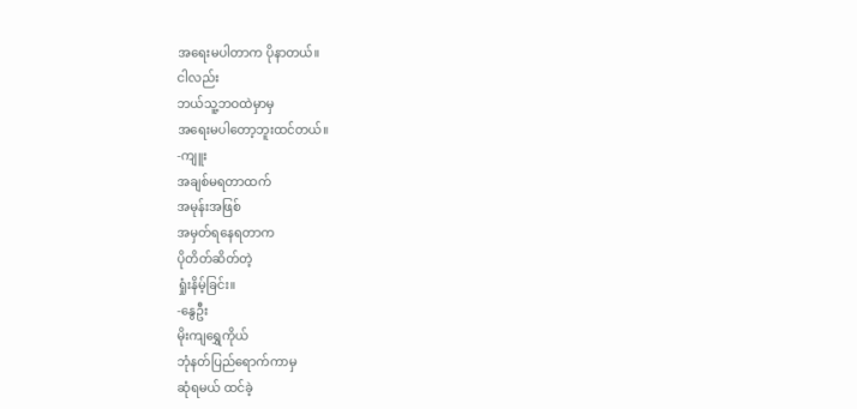အရေးမပါတာက ပိုနာတယ်။
ငါလည်း
ဘယ်သူ့ဘဝထဲမှာမှ
အရေးမပါတော့ဘူးထင်တယ်။
-ကျူး
အချစ်မရတာထက်
အမုန်းအဖြစ်
အမှတ်ရနေရတာက
ပိုတိတ်ဆိတ်တဲ့
ရှုံးနိမ့်ခြင်း။
-နွေဦး
မိုးကျရွှေကိုယ်
ဘုံနတ်ပြည်ရောက်ကာမှ
ဆုံရမယ် ထင်ခဲ့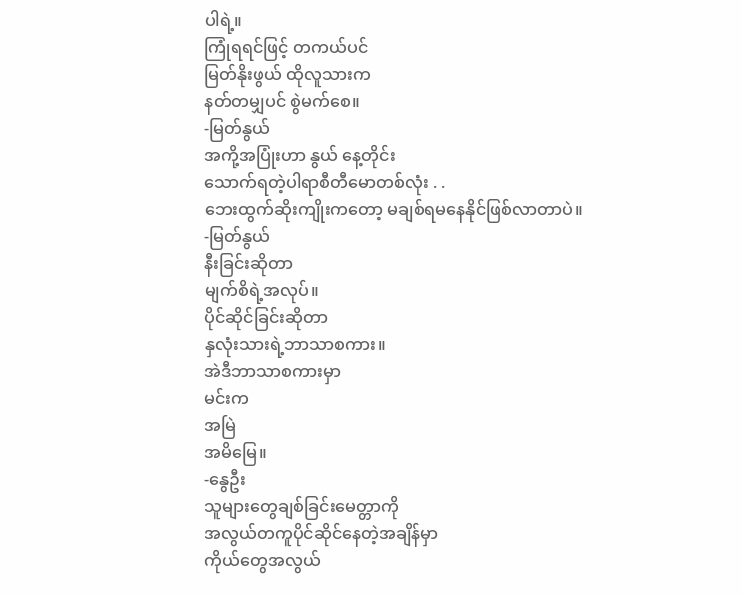ပါရဲ့။
ကြုံရရင်ဖြင့် တကယ်ပင်
မြတ်နိုးဖွယ် ထိုလူသားက
နတ်တမျှပင် စွဲမက်စေ။
-မြတ်နွယ်
အကို့အပြုံးဟာ နွယ် နေ့တိုင်း
သောက်ရတဲ့ပါရာစီတီမောတစ်လုံး . .
ဘေးထွက်ဆိုးကျိုးကတော့ မချစ်ရမနေနိုင်ဖြစ်လာတာပဲ။
-မြတ်နွယ်
နီးခြင်းဆိုတာ
မျက်စိရဲ့အလုပ်။
ပိုင်ဆိုင်ခြင်းဆိုတာ
နှလုံးသားရဲ့ဘာသာစကား။
အဲဒီဘာသာစကားမှာ
မင်းက
အမြဲ
အမိမြေ။
-နွေဦး
သူများတွေချစ်ခြင်းမေတ္တာကို
အလွယ်တကူပိုင်ဆိုင်နေတဲ့အချိန်မှာ
ကိုယ်တွေအလွယ်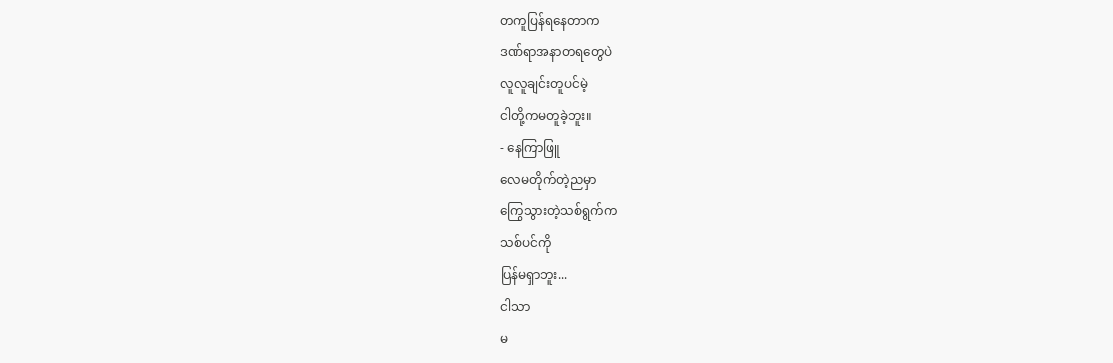တကူပြန်ရနေတာက
ဒဏ်ရာအနာတရတွေပဲ
လူလူချင်းတူပင်မဲ့
ငါတို့ကမတူခဲ့ဘူး။
- နေကြာဖြူ
လေမတိုက်တဲ့ညမှာ
ကြွေသွားတဲ့သစ်ရွက်က
သစ်ပင်ကို
ပြန်မရှာဘူး...
ငါသာ
မ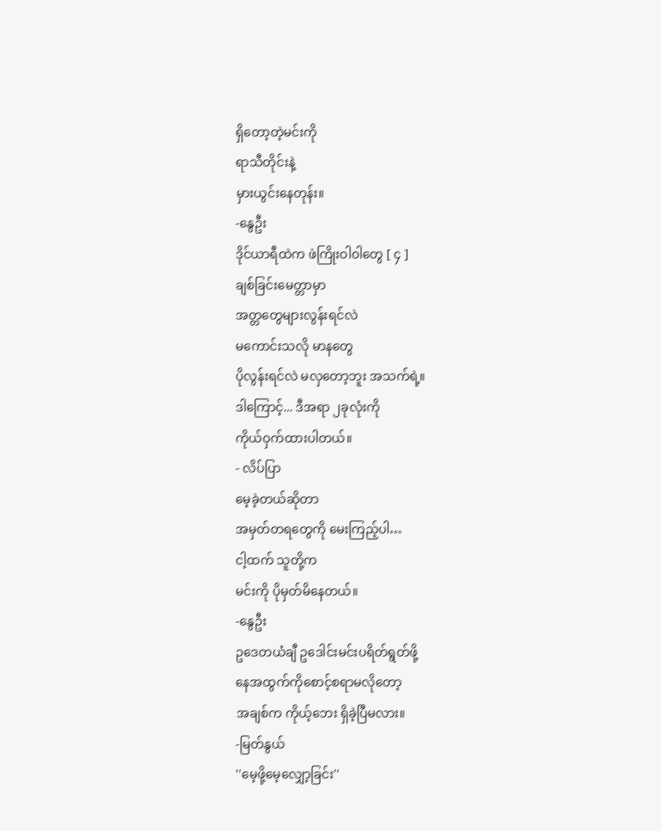ရှိတော့တဲ့မင်းကို
ရာသီတိုင်းနဲ့
မှားယွင်းနေတုန်း။
-နွေဦး
ဒိုင်ယာရီထဲက ဖဲကြိုးဝါဝါတွေ [ ၄ ]
ချစ်ခြင်းမေတ္တာမှာ
အတ္တတွေများလွန်းရင်လဲ
မကောင်းသလို မာနတွေ
ပိုလွန်းရင်လဲ မလှတော့ဘူး အသက်ရဲ့။
ဒါကြောင့်... ဒီအရာ ၂ခုလုံးကို
ကိုယ်ဝှက်ထားပါတယ်။
- လိပ်ပြာ
မေ့ခဲ့တယ်ဆိုတာ
အမှတ်တရတွေကို မေးကြည့်ပါ…
ငါ့ထက် သူတို့က
မင်းကို ပိုမှတ်မိနေတယ်။
-နွေဦး
ဥဒေတယံချီ ဥဒေါင်းမင်းပရိတ်ရွတ်ဖို့
နေအထွက်ကိုစောင့်စရာမလိုတော့
အချစ်က ကိုယ့်ဘေး ရှိခဲ့ပြီမလား။
-မြတ်နွယ်
''မေ့ဖို့မေ့လျှော့ခြင်း''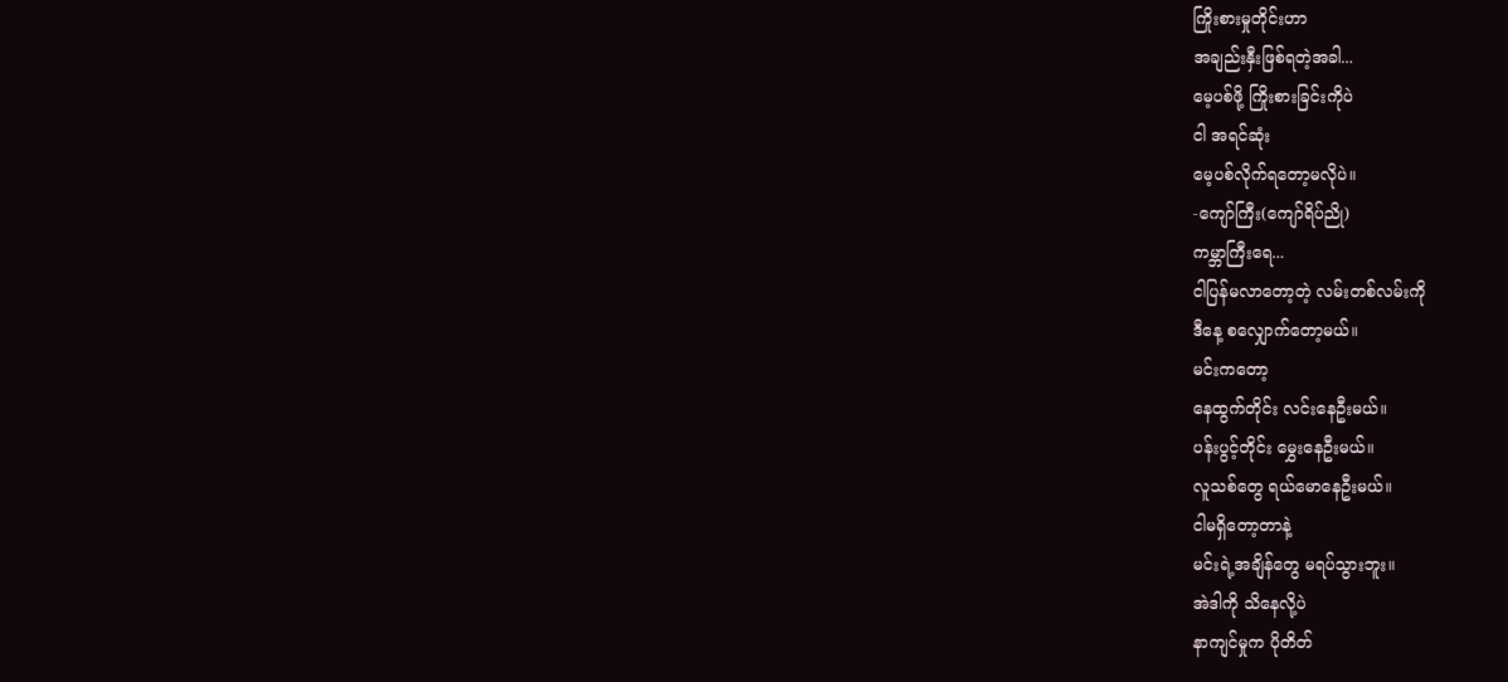ကြိုးစားမှုတိုင်းဟာ
အချည်းနှီးဖြစ်ရတဲ့အခါ...
မေ့ပစ်ဖို့ ကြိုးစားခြင်းကိုပဲ
ငါ အရင်ဆုံး
မေ့ပစ်လိုက်ရတော့မလိုပဲ။
-ကျော်ကြီး(ကျော်ရိပ်ညို)
ကမ္ဘာကြီးရေ...
ငါပြန်မလာတော့တဲ့ လမ်းတစ်လမ်းကို
ဒီနေ့ စလျှောက်တော့မယ်။
မင်းကတော့
နေထွက်တိုင်း လင်းနေဦးမယ်။
ပန်းပွင့်တိုင်း မွှေးနေဦးမယ်။
လူသစ်တွေ ရယ်မောနေဦးမယ်။
ငါမရှိတော့တာနဲ့
မင်းရဲ့အချိန်တွေ မရပ်သွားဘူး။
အဲဒါကို သိနေလို့ပဲ
နာကျင်မှုက ပိုတိတ်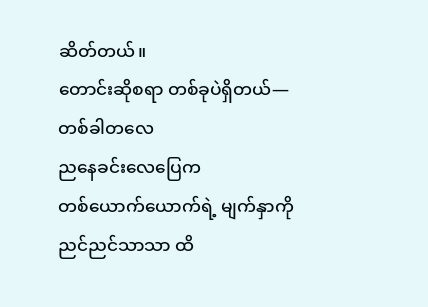ဆိတ်တယ်။
တောင်းဆိုစရာ တစ်ခုပဲရှိတယ်—
တစ်ခါတလေ
ညနေခင်းလေပြေက
တစ်ယောက်ယောက်ရဲ့ မျက်နှာကို
ညင်ညင်သာသာ ထိ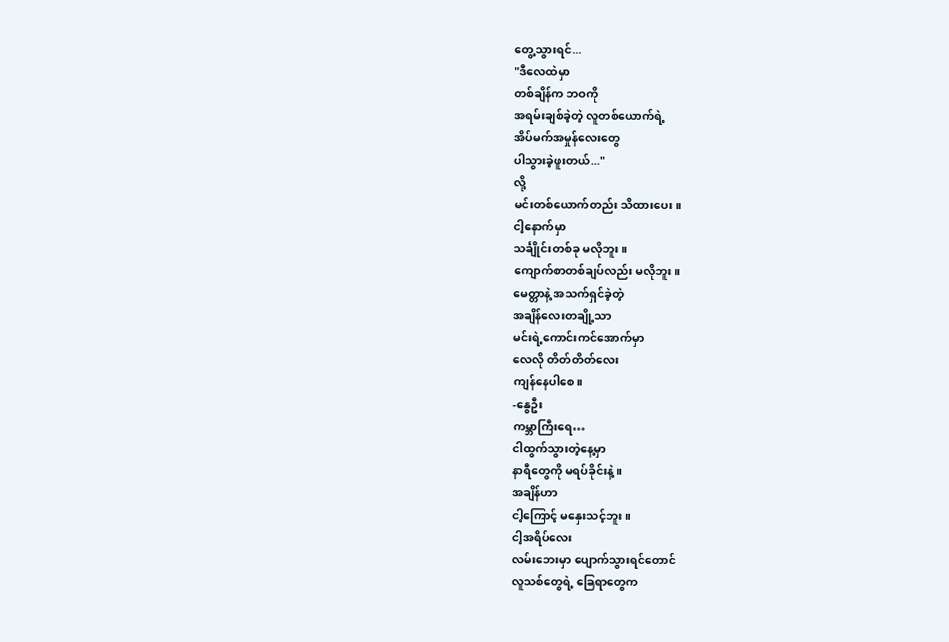တွေ့သွားရင်...
"ဒီလေထဲမှာ
တစ်ချိန်က ဘဝကို
အရမ်းချစ်ခဲ့တဲ့ လူတစ်ယောက်ရဲ့
အိပ်မက်အမှုန်လေးတွေ
ပါသွားခဲ့ဖူးတယ်..."
လို့
မင်းတစ်ယောက်တည်း သိထားပေး။
ငါ့နောက်မှာ
သင်္ချိုင်းတစ်ခု မလိုဘူး။
ကျောက်စာတစ်ချပ်လည်း မလိုဘူး။
မေတ္တာနဲ့ အသက်ရှင်ခဲ့တဲ့
အချိန်လေးတချို့သာ
မင်းရဲ့ကောင်းကင်အောက်မှာ
လေလို တိတ်တိတ်လေး
ကျန်နေပါစေ။
-နွေဦး
ကမ္ဘာကြီးရေ…
ငါထွက်သွားတဲ့နေ့မှာ
နာရီတွေကို မရပ်ခိုင်းနဲ့။
အချိန်ဟာ
ငါ့ကြောင့် မနှေးသင့်ဘူး။
ငါ့အရိပ်လေး
လမ်းဘေးမှာ ပျောက်သွားရင်တောင်
လူသစ်တွေရဲ့ ခြေရာတွေက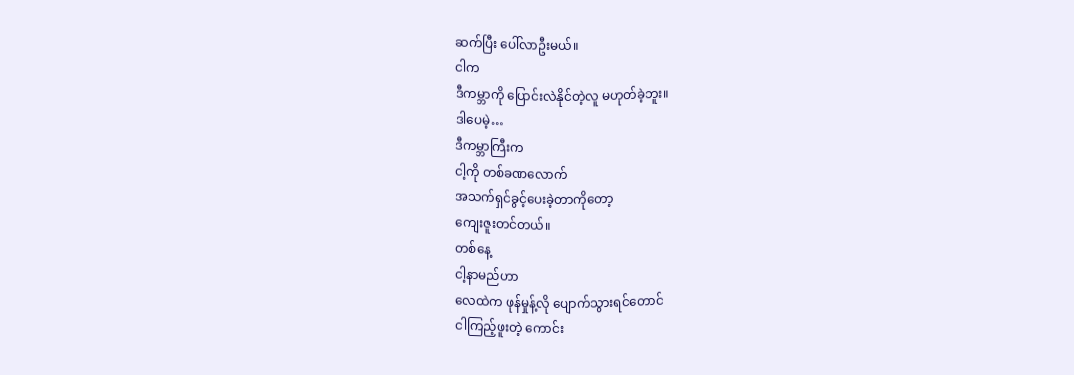ဆက်ပြီး ပေါ်လာဦးမယ်။
ငါက
ဒီကမ္ဘာကို ပြောင်းလဲနိုင်တဲ့လူ မဟုတ်ခဲ့ဘူး။
ဒါပေမဲ့…
ဒီကမ္ဘာကြီးက
ငါ့ကို တစ်ခဏလောက်
အသက်ရှင်ခွင့်ပေးခဲ့တာကိုတော့
ကျေးဇူးတင်တယ်။
တစ်နေ့
ငါ့နာမည်ဟာ
လေထဲက ဖုန်မှုန့်လို ပျောက်သွားရင်တောင်
ငါကြည့်ဖူးတဲ့ ကောင်း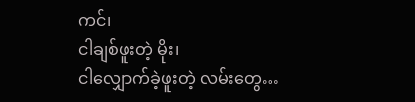ကင်၊
ငါချစ်ဖူးတဲ့ မိုး၊
ငါလျှောက်ခဲ့ဖူးတဲ့ လမ်းတွေ…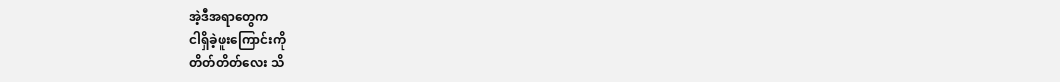အဲ့ဒီအရာတွေက
ငါရှိခဲ့ဖူးကြောင်းကို
တိတ်တိတ်လေး သိ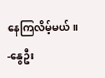နေကြလိမ့်မယ်။
-နွေဦး